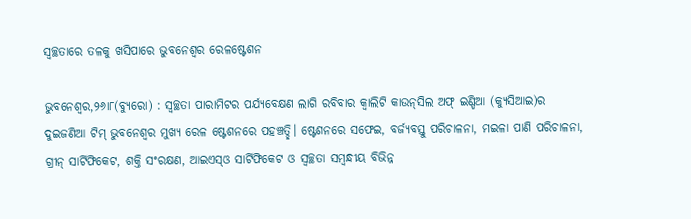ସ୍ବଚ୍ଛତାରେ ତଳକୁ ଖସିପାରେ ଭୁବନେଶ୍ୱର ରେଳଷ୍ଟେଶନ

ଭୁବନେଶ୍ୱର,୨୬ା୮(ବ୍ୟୁରୋ) : ସ୍ବଚ୍ଛତା ପାରାମିଟର ପର୍ଯ୍ୟବେକ୍ଷଣ ଲାଗି ରବିବାର କ୍ୱାଲିଟି କାଉନ୍‌ସିଲ ଅଫ୍‌ ଇଣ୍ଡିଆ (କ୍ୟୁସିଆଇ)ର ଦୁଇଜଣିଆ ଟିମ୍‌ ଭୁବନେଶ୍ୱର ମୁଖ୍ୟ ରେଳ ଷ୍ଟେଶନରେ ପହଞ୍ଚତ୍ଛି। ଷ୍ଟେଶନରେ ସଫେଇ, ବର୍ଜ୍ୟବସ୍ତୁ ପରିଚାଳନା, ମଇଳା ପାଣି ପରିଚାଳନା, ଗ୍ରୀନ୍‌ ସାର୍ଟିଫିକେଟ, ଶକ୍ତି ସଂରକ୍ଷଣ, ଆଇଏସ୍‌ଓ ସାର୍ଟିଫିକେଟ ଓ ସ୍ବଚ୍ଛତା ସମ୍ବନ୍ଧୀୟ ବିଭିନ୍ନ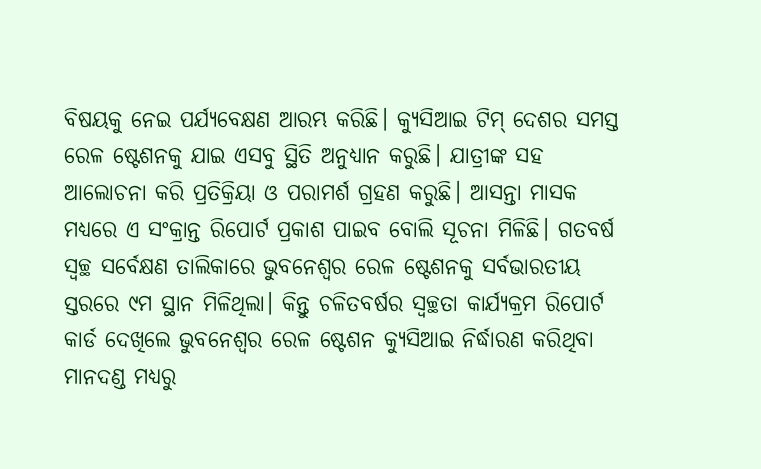ବିଷୟକୁ ନେଇ ପର୍ଯ୍ୟବେକ୍ଷଣ ଆରମ୍ଭ କରିଛି। କ୍ୟୁସିଆଇ ଟିମ୍‌ ଦେଶର ସମସ୍ତ ରେଳ ଷ୍ଟେଶନକୁ ଯାଇ ଏସବୁ ସ୍ଥିତି ଅନୁଧ୍ୟାନ କରୁଛି। ଯାତ୍ରୀଙ୍କ ସହ ଆଲୋଚନା କରି ପ୍ରତିକ୍ରିୟା ଓ ପରାମର୍ଶ ଗ୍ରହଣ କରୁଛି। ଆସନ୍ତା ମାସକ ମଧ୍ୟରେ ଏ ସଂକ୍ରାନ୍ତ ରିପୋର୍ଟ ପ୍ରକାଶ ପାଇବ ବୋଲି ସୂଚନା ମିଳିଛି। ଗତବର୍ଷ ସ୍ବଚ୍ଛ ସର୍ବେକ୍ଷଣ ତାଲିକାରେ ଭୁବନେଶ୍ୱର ରେଳ ଷ୍ଟେଶନକୁ ସର୍ବଭାରତୀୟ ସ୍ତରରେ ୯ମ ସ୍ଥାନ ମିଳିଥିଲା। କିନ୍ତୁ ଚଳିତବର୍ଷର ସ୍ବଚ୍ଛତା କାର୍ଯ୍ୟକ୍ରମ ରିପୋର୍ଟ କାର୍ଡ ଦେଖିଲେ ଭୁବନେଶ୍ୱର ରେଳ ଷ୍ଟେଶନ କ୍ୟୁସିଆଇ ନିର୍ଦ୍ଧାରଣ କରିଥିବା ମାନଦଣ୍ଡ ମଧ୍ୟରୁ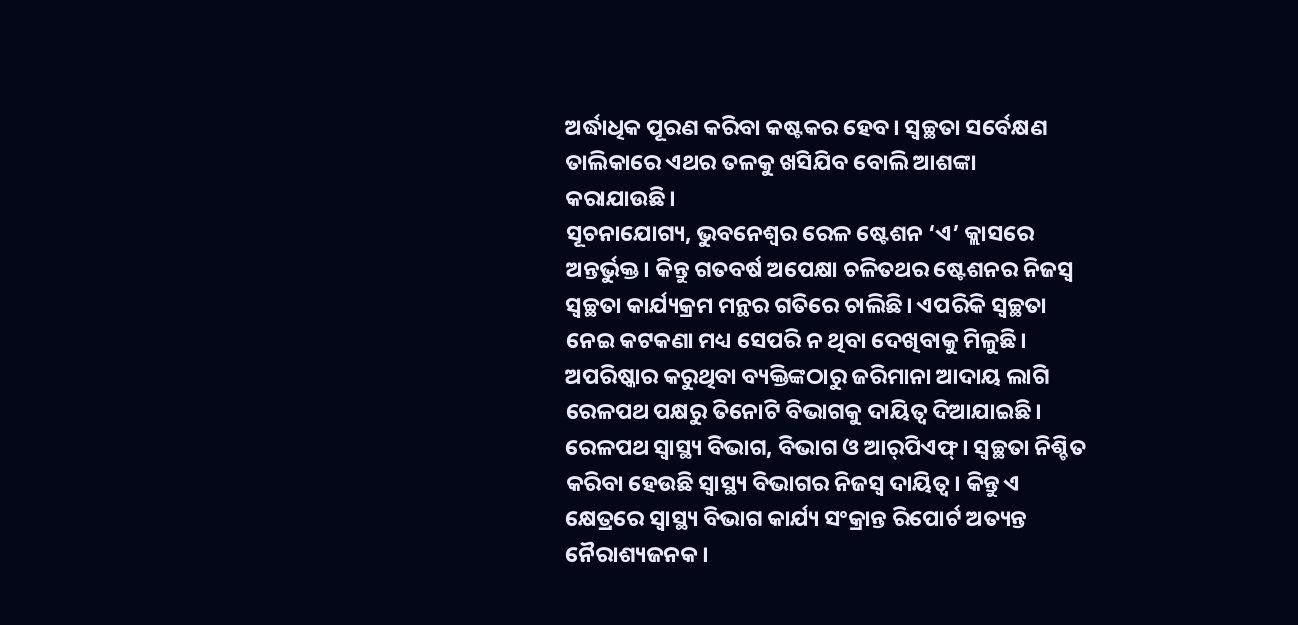ଅର୍ଦ୍ଧାଧିକ ପୂରଣ କରିବା କଷ୍ଟକର ହେବ। ସ୍ବଚ୍ଛତା ସର୍ବେକ୍ଷଣ ତାଲିକାରେ ଏଥର ତଳକୁ ଖସିଯିବ ବୋଲି ଆଶଙ୍କା କରାଯାଉଛି।
ସୂଚନାଯୋଗ୍ୟ, ଭୁବନେଶ୍ୱର ରେଳ ଷ୍ଟେଶନ ‘ଏ’ କ୍ଲାସରେ ଅନ୍ତର୍ଭୁକ୍ତ। କିନ୍ତୁ ଗତବର୍ଷ ଅପେକ୍ଷା ଚଳିତଥର ଷ୍ଟେଶନର ନିଜସ୍ବ ସ୍ବଚ୍ଛତା କାର୍ଯ୍ୟକ୍ରମ ମନ୍ଥର ଗତିରେ ଚାଲିଛି। ଏପରିକି ସ୍ବଚ୍ଛତା ନେଇ କଟକଣା ମଧ୍ୟ ସେପରି ନ ଥିବା ଦେଖିବାକୁ ମିଳୁଛି। ଅପରିଷ୍କାର କରୁଥିବା ବ୍ୟକ୍ତିଙ୍କଠାରୁ ଜରିମାନା ଆଦାୟ ଲାଗି ରେଳପଥ ପକ୍ଷରୁ ତିନୋଟି ବିଭାଗକୁ ଦାୟିତ୍ୱ ଦିଆଯାଇଛି। ରେଳପଥ ସ୍ବାସ୍ଥ୍ୟ ବିଭାଗ, ବିଭାଗ ଓ ଆର୍‌ପିଏଫ୍‌। ସ୍ବଚ୍ଛତା ନିଶ୍ଚିତ କରିବା ହେଉଛି ସ୍ବାସ୍ଥ୍ୟ ବିଭାଗର ନିଜସ୍ବ ଦାୟିତ୍ୱ। କିନ୍ତୁ ଏ କ୍ଷେତ୍ରରେ ସ୍ବାସ୍ଥ୍ୟ ବିଭାଗ କାର୍ଯ୍ୟ ସଂକ୍ରାନ୍ତ ରିପୋର୍ଟ ଅତ୍ୟନ୍ତ ନୈରାଶ୍ୟଜନକ।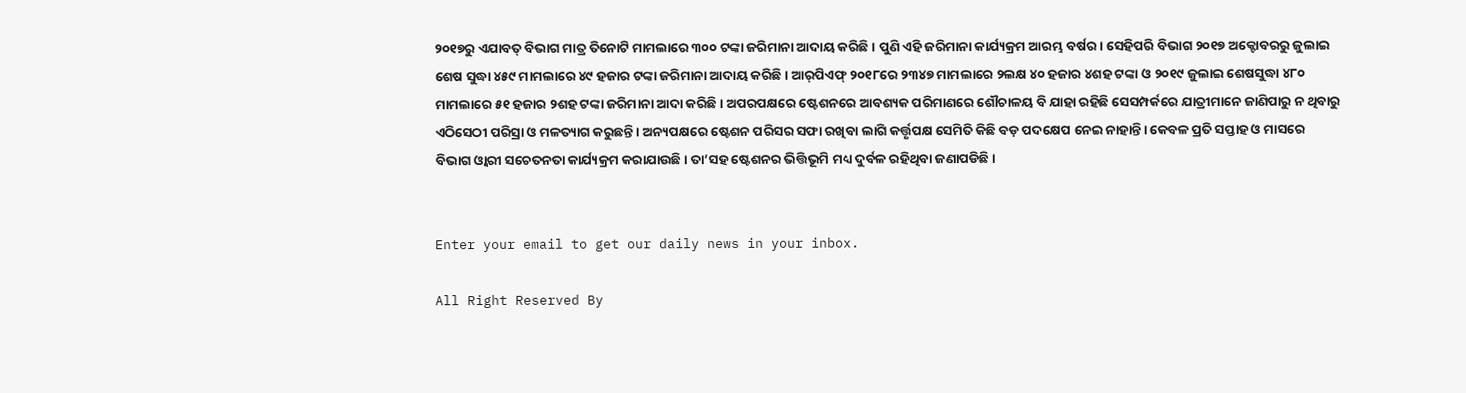୨୦୧୭ରୁ ଏଯାବତ୍‌ ବିଭାଗ ମାତ୍ର ତିନୋଟି ମାମଲାରେ ୩୦୦ ଟଙ୍କା ଜରିମାନା ଆଦାୟ କରିଛି। ପୁଣି ଏହି ଜରିମାନା କାର୍ଯ୍ୟକ୍ରମ ଆରମ୍ଭ ବର୍ଷର। ସେହିପରି ବିଭାଗ ୨୦୧୭ ଅକ୍ଟୋବରରୁ ଜୁଲାଇ ଶେଷ ସୁଦ୍ଧା ୪୫୯ ମାମଲାରେ ୪୯ ହଜାର ଟଙ୍କା ଜରିମାନା ଆଦାୟ କରିଛି। ଆର୍‌ପିଏଫ୍‌ ୨୦୧୮ରେ ୨୩୪୭ ମାମଲାରେ ୨ଲକ୍ଷ ୪୦ ହଜାର ୪ଶହ ଟଙ୍କା ଓ ୨୦୧୯ ଜୁଲାଇ ଶେଷସୁଦ୍ଧା ୪୮୦ ମାମଲାରେ ୫୧ ହଜାର ୨ଶହ ଟଙ୍କା ଜରିମାନା ଆଦା କରିଛି। ଅପରପକ୍ଷରେ ଷ୍ଟେଶନରେ ଆବଶ୍ୟକ ପରିମାଣରେ ଶୌଚାଳୟ ବି ଯାହା ରହିଛି ସେସମ୍ପର୍କରେ ଯାତ୍ରୀମାନେ ଜାଣିପାରୁ ନ ଥିବାରୁ ଏଠିସେଠୀ ପରିସ୍ରା ଓ ମଳତ୍ୟାଗ କରୁଛନ୍ତି। ଅନ୍ୟପକ୍ଷରେ ଷ୍ଟେଶନ ପରିସର ସଫା ରଖିବା ଲାଗି କର୍ତ୍ତୃପକ୍ଷ ସେମିତି କିଛି ବଡ଼ ପଦକ୍ଷେପ ନେଇ ନାହାନ୍ତି। କେବଳ ପ୍ରତି ସପ୍ତାହ ଓ ମାସରେ ବିଭାଗ ଓ୍ବାରୀ ସଚେତନତା କାର୍ଯ୍ୟକ୍ରମ କରାଯାଉଛି। ତା’ସହ ଷ୍ଟେଶନର ଭିତ୍ତିଭୂମି ମଧ୍ୟ ଦୁର୍ବଳ ରହିଥିବା ଜଣାପଡିଛି।


Enter your email to get our daily news in your inbox.

All Right Reserved By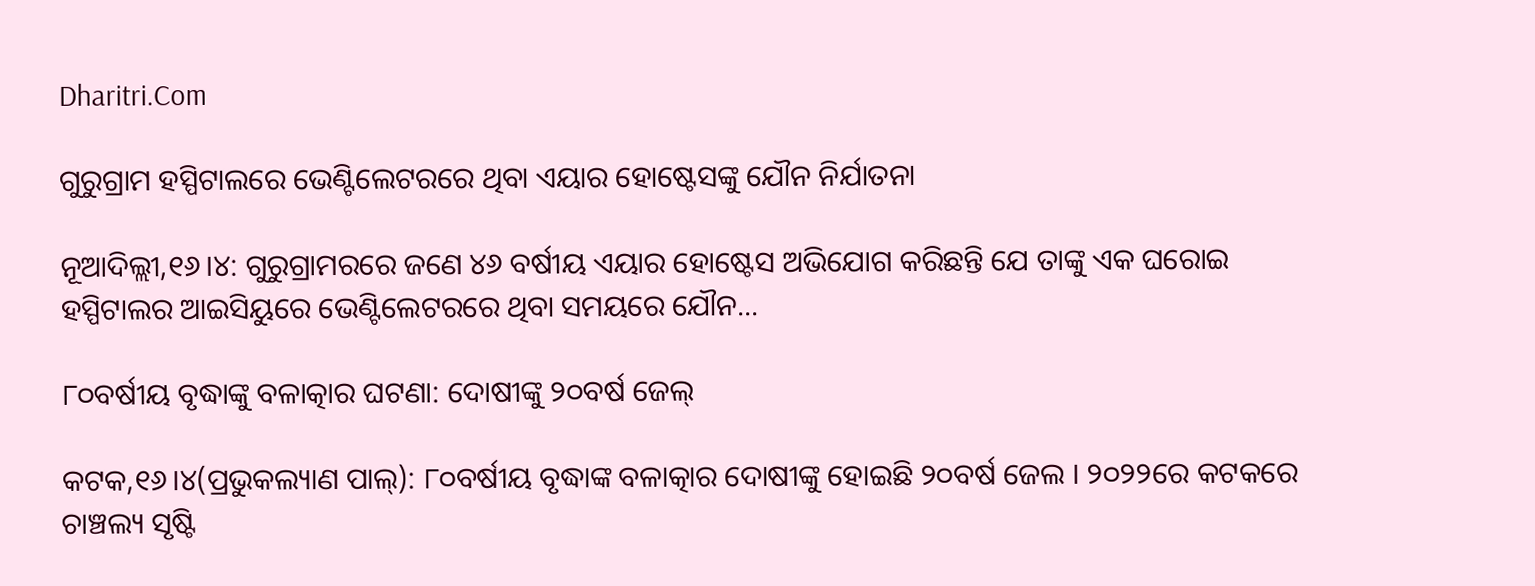Dharitri.Com

ଗୁରୁଗ୍ରାମ ହସ୍ପିଟାଲରେ ଭେଣ୍ଟିଲେଟରରେ ଥିବା ଏୟାର ହୋଷ୍ଟେସଙ୍କୁ ଯୌନ ନିର୍ଯାତନା

ନୂଆଦିଲ୍ଲୀ,୧୬।୪: ଗୁରୁଗ୍ରାମରରେ ଜଣେ ୪୬ ବର୍ଷୀୟ ଏୟାର ହୋଷ୍ଟେସ ଅଭିଯୋଗ କରିଛନ୍ତି ଯେ ତାଙ୍କୁ ଏକ ଘରୋଇ ହସ୍ପିଟାଲର ଆଇସିୟୁରେ ଭେଣ୍ଟିଲେଟରରେ ଥିବା ସମୟରେ ଯୌନ...

୮୦ବର୍ଷୀୟ ବୃଦ୍ଧାଙ୍କୁ ବଳାତ୍କାର ଘଟଣା: ଦୋଷୀଙ୍କୁ ୨୦ବର୍ଷ ଜେଲ୍‌

କଟକ,୧୬।୪(ପ୍ରଭୁକଲ୍ୟାଣ ପାଲ୍‌): ୮୦ବର୍ଷୀୟ ବୃଦ୍ଧାଙ୍କ ବଳାତ୍କାର ଦୋଷୀଙ୍କୁ ହୋଇଛି ୨୦ବର୍ଷ ଜେଲ । ୨୦୨୨ରେ କଟକରେ ଚାଞ୍ଚଲ୍ୟ ସୃଷ୍ଟି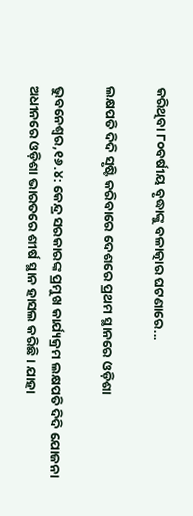କରିଥିବା ୮୦ବର୍ଷୀୟ ବୃଦ୍ଧାଙ୍କୁ ବଳାତ୍କାର ଘଟଣାରେ...

ଲକ୍ଷପତି ଦିଦି ସୃଷ୍ଟି କରିବାରେ ଦେଶରେ ପ୍ରଥମ ସ୍ଥାନରେ ଓଡ଼ିଶା

ଭୁବନେଶ୍ୱର,୧୬.୪: କେନ୍ଦ୍ର ସରକାରଙ୍କ ପ୍ରମୁଖ କାର୍ଯ୍ୟକ୍ରମ ଲକ୍ଷପତି ଦିଦି ଯୋଜନା ଅଧୀନରେ ଓଡ଼ିଶା ଭାରତରେ ଶୀର୍ଷ ସ୍ଥାନ ହାସଲ କରିଛି। ଯାହା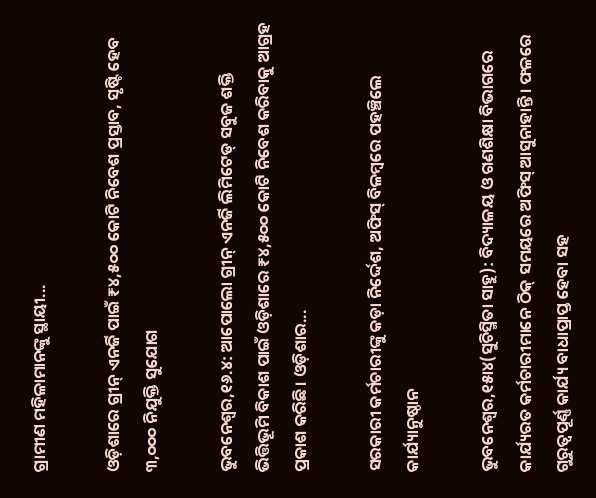ଗ୍ରାମୀଣ ମହିଳାମାନଙ୍କୁ ସ୍ଥାୟୀ...

ଓଡ଼ିଶାରେ ଗ୍ରୀନ୍ ଏନର୍ଜି ପାଇଁ ₹୪,୫୦୦ କୋଟି ନିବେଶ ପ୍ରସ୍ତାବ, ସୃଷ୍ଟି ହେବ ୩,୦୦୦ ନିଯୁକ୍ତି ସୁଯୋଗ

ଭୁବନେଶ୍ୱର,୧୬.୪: ଆପୋଲୋ ଗ୍ରୀନ୍ ଏନର୍ଜି ଲିମିଟେଡ୍ ସବୁଜ ଶକ୍ତି ଭିତ୍ତିଭୂମି ବିକାଶ ପାଇଁ ଓଡ଼ିଶାରେ ₹୪,୫୦୦ କୋଟି ନିବେଶ କରିବାକୁ ଆଗ୍ରହ ପ୍ରକାଶ କରିଛି। ଓଡ଼ିଶାର...

ସରକାରୀ କର୍ମଚାରୀଙ୍କୁ କଡ଼ା ନିର୍ଦ୍ଦେଶ, ଅଫିସ୍‌ ବିଳମ୍ବରେ ପହଞ୍ଚିଲେ କାର୍ଯ୍ୟାନୁଷ୍ଠାନ

ଭୁବନେଶ୍ୱର,୧୫ା୪(ସୁଚିସ୍ମିତା ସାହୁ): ବିଦ୍ୟାଳୟ ଓ ଗଣଶିକ୍ଷା ବିଭାଗରେ କାର୍ଯ୍ୟରତ କର୍ମଚାରୀମାନେ ଠିକ୍‌ ସମୟରେ ଅଫିସ୍‌ ଆସୁନାହାନ୍ତି। ଫଳରେ ଗୁରୁତ୍ୱପୂର୍ଣ୍ଣ କାର୍ଯ୍ୟ ବାଧାପ୍ରାପ୍ତ ହେବା ସହ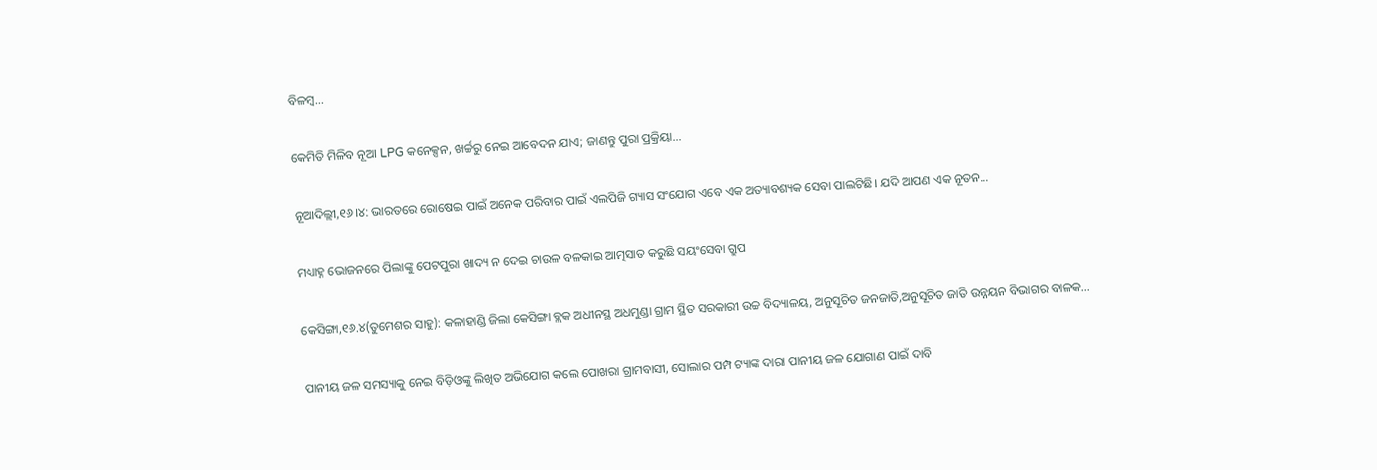ବିଳମ୍ବ...

କେମିତି ମିଳିବ ନୂଆ LPG କନେକ୍ସନ, ଖର୍ଚ୍ଚରୁ ନେଇ ଆବେଦନ ଯାଏ; ଜାଣନ୍ତୁ ପୁରା ପ୍ରକ୍ରିୟା…

ନୂଆଦିଲ୍ଲୀ,୧୬।୪: ଭାରତରେ ରୋଷେଇ ପାଇଁ ଅନେକ ପରିବାର ପାଇଁ ଏଲପିଜି ଗ୍ୟାସ ସଂଯୋଗ ଏବେ ଏକ ଅତ୍ୟାବଶ୍ୟକ ସେବା ପାଲଟିଛି। ଯଦି ଆପଣ ଏକ ନୂତନ...

ମଧ୍ୟାହ୍ନ ଭୋଜନରେ ପିଲାଙ୍କୁ ପେଟପୁରା ଖାଦ୍ୟ ନ ଦେଇ ଚାଉଳ ବଳକାଇ ଆତ୍ମସାତ କରୁଛି ସୟଂସେବା ଗ୍ରୁପ

କେସିଙ୍ଗା,୧୬.୪(ତୁମେଶର ସାହୁ): କଳାହାଣ୍ଡି ଜିଲା କେସିଙ୍ଗା ବ୍ଲକ ଅଧୀନସ୍ଥ ଅଧମୁଣ୍ଡା ଗ୍ରାମ ସ୍ଥିତ ସରକାରୀ ଉଚ୍ଚ ବିଦ୍ୟାଳୟ, ଅନୁସୂଚିତ ଜନଜାତି,ଅନୁସୂଚିତ ଜାତି ଉନ୍ନୟନ ବିଭାଗର ବାଳକ...

ପାନୀୟ ଜଳ ସମସ୍ୟାକୁ ନେଇ ବିଡ଼ିଓଙ୍କୁ ଲିଖିତ ଅଭିଯୋଗ କଲେ ପୋଖରା ଗ୍ରାମବାସୀ, ସୋଲାର ପମ୍ପ ଟ୍ୟାଙ୍କ ଦାରା ପାନୀୟ ଜଳ ଯୋଗାଣ ପାଇଁ ଦାବି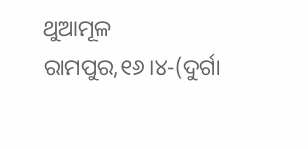ଥୁଆମୂଳ ରାମପୁର,୧୬।୪-(ଦୁର୍ଗା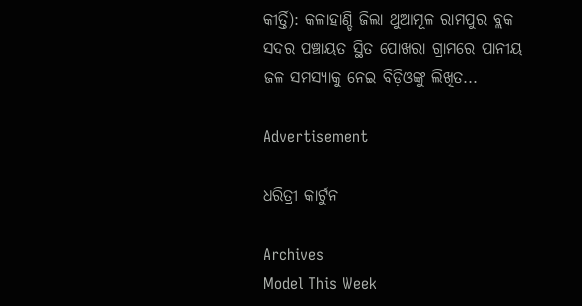କୀର୍ତ୍ତି): କଳାହାଣ୍ଡି ଜିଲା ଥୁଆମୂଳ ରାମପୁର ବ୍ଲକ ସଦର ପଞ୍ଚାୟତ ସ୍ଥିତ ପୋଖରା ଗ୍ରାମରେ ପାନୀୟ ଜଳ ସମସ୍ୟାକୁ ନେଇ ବିଡ଼ିଓଙ୍କୁ ଲିଖିତ...

Advertisement

ଧରିତ୍ରୀ କାର୍ଟୁନ

Archives
Model This Week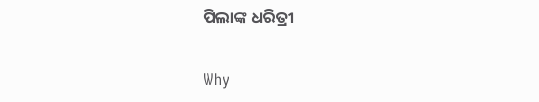ପିଲାଙ୍କ ଧରିତ୍ରୀ

Why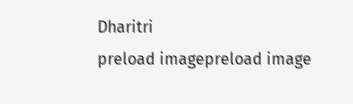Dharitri
preload imagepreload image